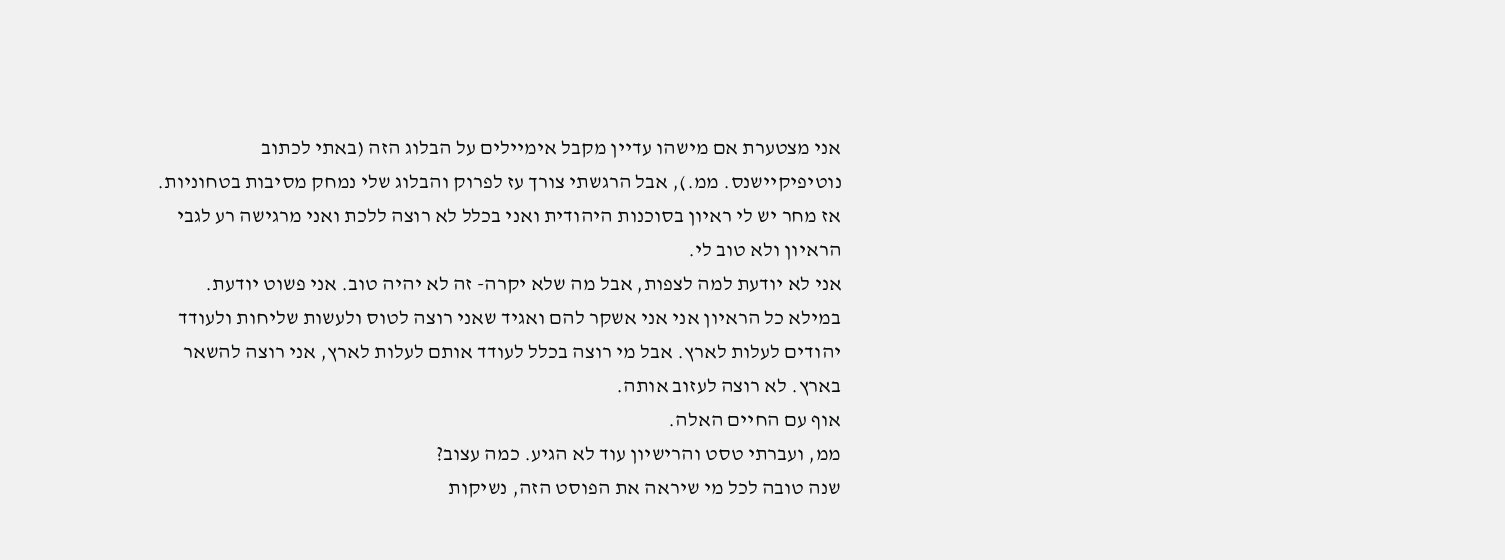אני מצטערת אם מישהו עדיין מקבל אימיילים על הבלוג הזה (באתי לכתוב נוטיפיקיישנס. ממ.), אבל הרגשתי צורך עז לפרוק והבלוג שלי נמחק מסיבות בטחוניות.
אז מחר יש לי ראיון בסוכנות היהודית ואני בכלל לא רוצה ללכת ואני מרגישה רע לגבי הראיון ולא טוב לי.
אני לא יודעת למה לצפות, אבל מה שלא יקרה- זה לא יהיה טוב. אני פשוט יודעת.
במילא כל הראיון אני אני אשקר להם ואגיד שאני רוצה לטוס ולעשות שליחות ולעודד יהודים לעלות לארץ. אבל מי רוצה בכלל לעודד אותם לעלות לארץ, אני רוצה להשאר בארץ. לא רוצה לעזוב אותה.
אוף עם החיים האלה.
ממ, ועברתי טסט והרישיון עוד לא הגיע. כמה עצוב?
שנה טובה לכל מי שיראה את הפוסט הזה, נשיקות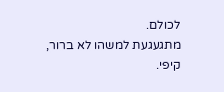לכולם.
מתגעגעת למשהו לא ברור,
קיפי.